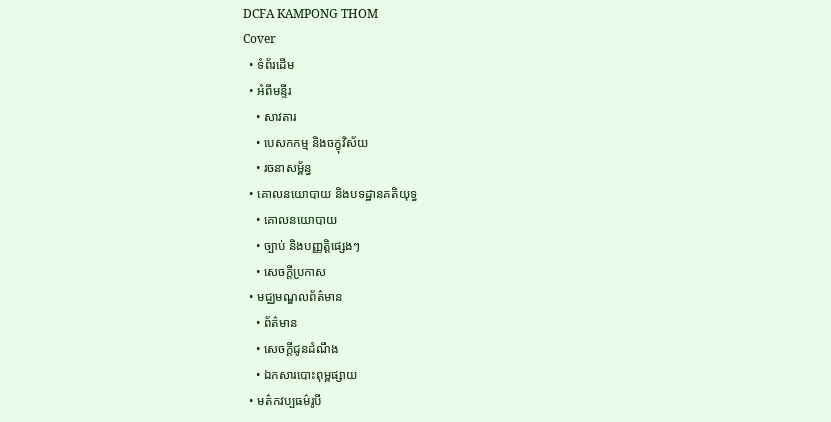DCFA KAMPONG THOM
Cover
  • ទំព័រដើម
  • អំពីមន្ទីរ
    • សាវតារ
    • បេសកកម្ម និងចក្ខុវិស័យ
    • រចនាសម្ព័ន្ធ
  • គោលនយោបាយ និងបទដ្ឋានគតិយុទ្ធ
    • គោលនយោបាយ
    • ច្បាប់ និងបញ្ញត្តិផ្សេងៗ
    • សេចក្តីប្រកាស
  • មជ្ឈមណ្ឌលព័ត៌មាន
    • ព័ត៌មាន
    • សេចក្តីជូនដំណឹង
    • ឯកសារបោះពុម្ពផ្សាយ
  • មត៌កវប្បធម៌រូបី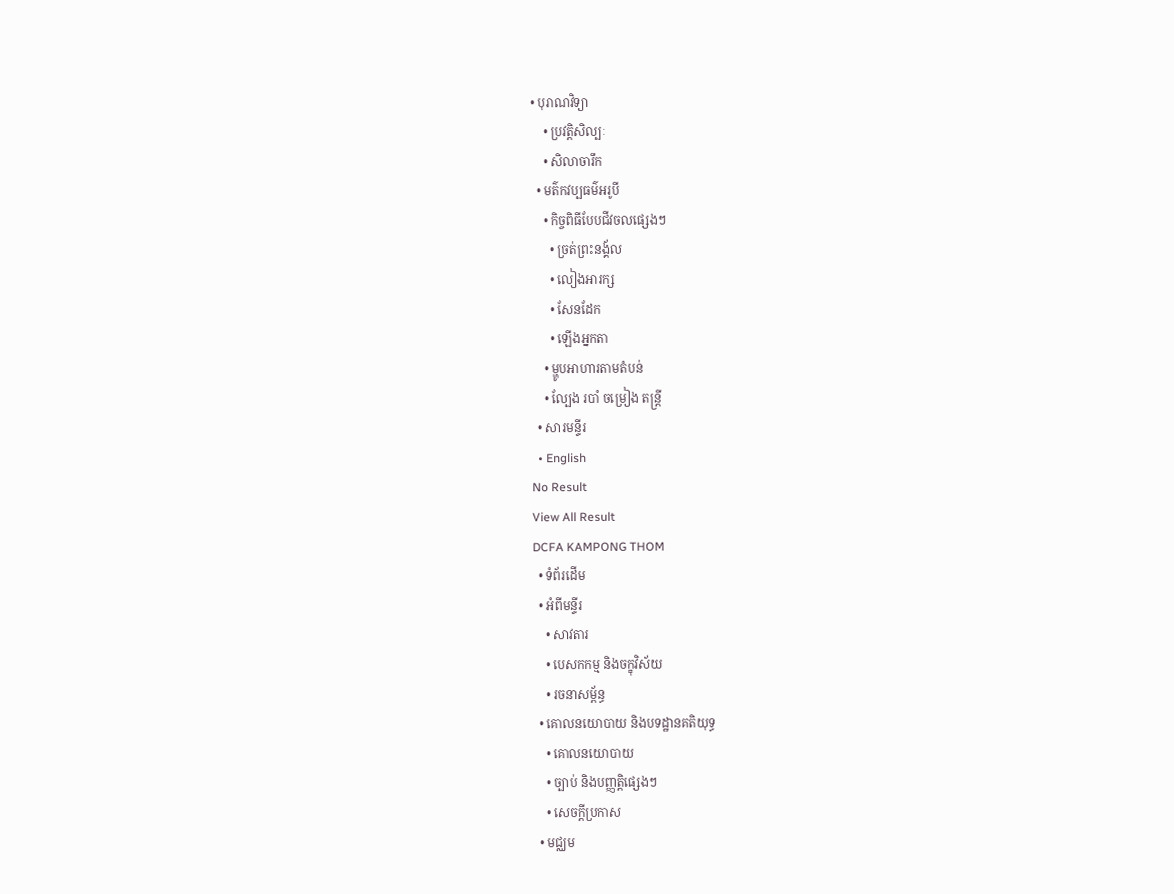• បុរាណវិទ្យា
    • ប្រវត្តិសិល្បៈ
    • សិលាចារឹក
  • មត៌កវប្បធម៌អរូបី
    • កិច្ចពិធីបែបជីវចលផ្សេងៗ
      • ច្រត់ព្រះនង្គ័ល
      • លៀងអារក្ស
      • សែនដែក
      • ឡើងអ្នកតា
    • ម្ហូបអាហារតាមតំបន់
    • ល្បែង របាំ ចម្រៀង តន្រ្តី
  • សារមន្ទីរ
  • English
No Result
View All Result
DCFA KAMPONG THOM
  • ទំព័រដើម
  • អំពីមន្ទីរ
    • សាវតារ
    • បេសកកម្ម និងចក្ខុវិស័យ
    • រចនាសម្ព័ន្ធ
  • គោលនយោបាយ និងបទដ្ឋានគតិយុទ្ធ
    • គោលនយោបាយ
    • ច្បាប់ និងបញ្ញត្តិផ្សេងៗ
    • សេចក្តីប្រកាស
  • មជ្ឈម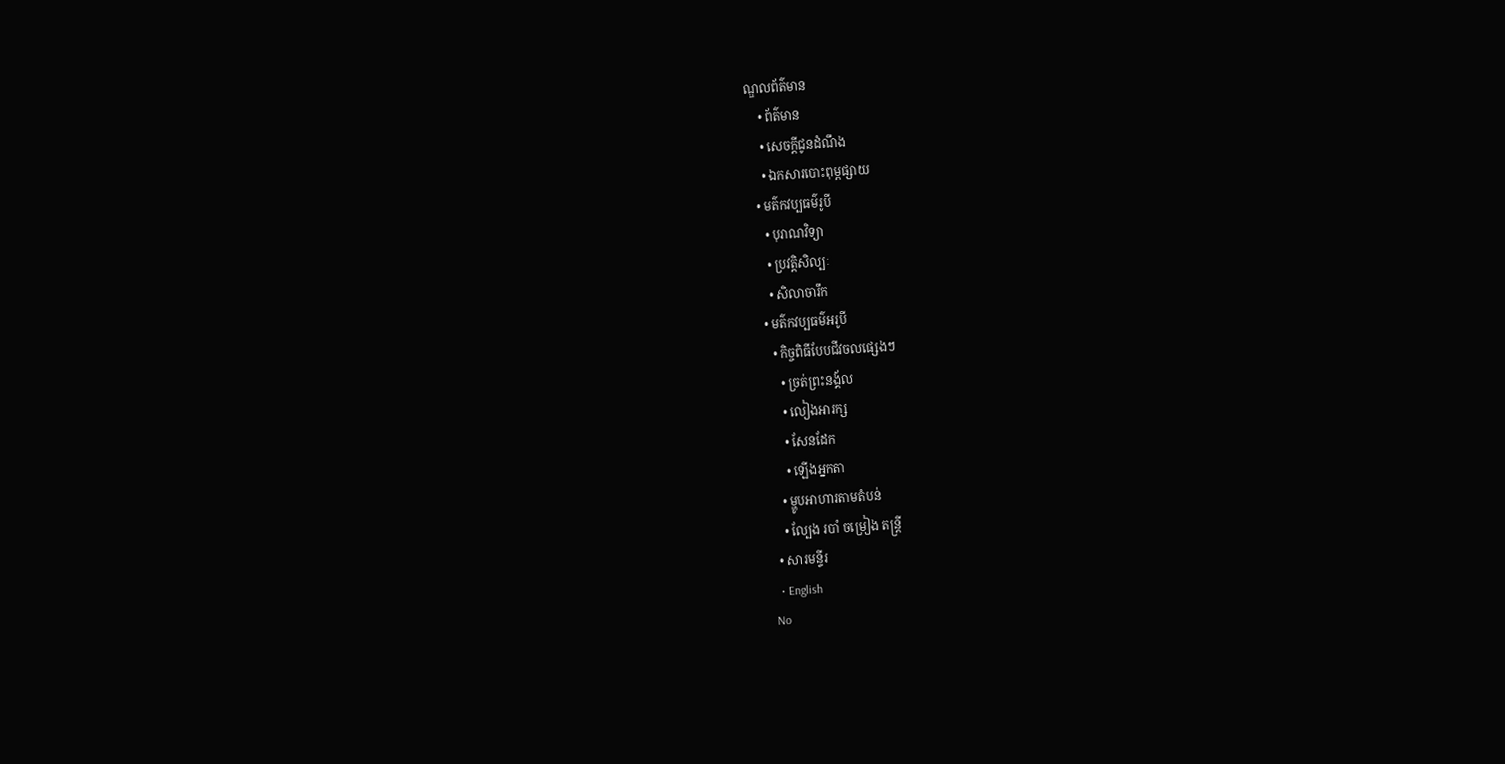ណ្ឌលព័ត៌មាន
    • ព័ត៌មាន
    • សេចក្តីជូនដំណឹង
    • ឯកសារបោះពុម្ពផ្សាយ
  • មត៌កវប្បធម៌រូបី
    • បុរាណវិទ្យា
    • ប្រវត្តិសិល្បៈ
    • សិលាចារឹក
  • មត៌កវប្បធម៌អរូបី
    • កិច្ចពិធីបែបជីវចលផ្សេងៗ
      • ច្រត់ព្រះនង្គ័ល
      • លៀងអារក្ស
      • សែនដែក
      • ឡើងអ្នកតា
    • ម្ហូបអាហារតាមតំបន់
    • ល្បែង របាំ ចម្រៀង តន្រ្តី
  • សារមន្ទីរ
  • English
No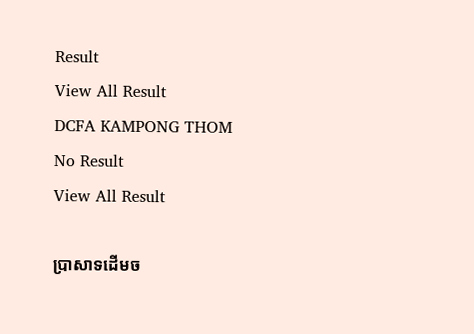Result
View All Result
DCFA KAMPONG THOM
No Result
View All Result

ប្រាសាទដើមច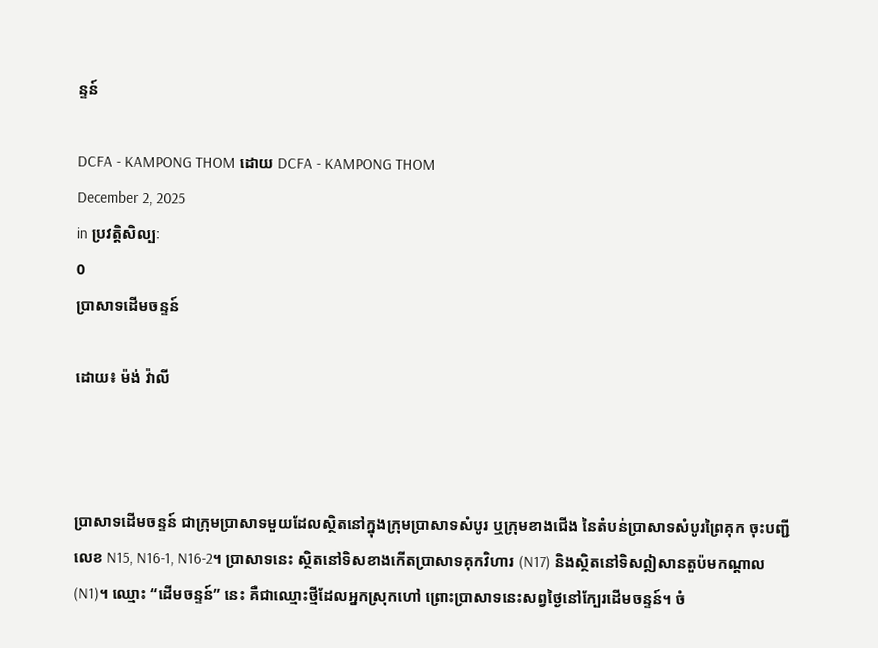ន្ទន៍

DCFA - KAMPONG THOM ដោយ DCFA - KAMPONG THOM
December 2, 2025
in ប្រវត្តិសិល្បៈ
0
ប្រាសាទដើមចន្ទន៍

ដោយ៖ ម៉ង់ វ៉ាលី



ប្រាសាទដើមចន្ទន៍ ជាក្រុមប្រាសាទមួយដែលស្ថិតនៅក្នុងក្រុមប្រាសាទសំបូរ ឬក្រុមខាងជើង នៃតំបន់ប្រាសាទសំបូរព្រៃគុក ចុះបញ្ជីលេខ N15, N16-1, N16-2។ ប្រាសាទនេះ ស្ថិតនៅទិសខាងកើតប្រាសាទគុកវិហារ (N17) និងស្ថិតនៅទិសឦសានតួប៉មកណ្តាល (N1)។ ឈ្មោះ “ដើមចន្ទន៍” នេះ គឺជាឈ្មោះថ្មីដែលអ្នកស្រុកហៅ ព្រោះប្រាសាទនេះសព្វថ្ងៃនៅក្បែរដើមចន្ទន៍។ ចំ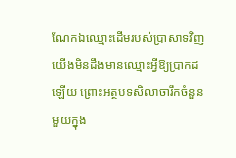ណែកឯឈ្មោះដើមរបស់ប្រាសាទវិញ យើងមិនដឹងមានឈ្មោះអ្វីឱ្យប្រាកដឡើយ ព្រោះអត្ថបទសិលាចារឹកចំនួនមួយក្នុង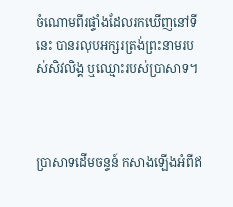ចំណោមពីរផ្ទាំងដែលរកឃើញនៅទីនេះ បានរលុបអក្សរត្រង់ព្រះនាមរបស់សិវលិង្គ ឬឈ្មោះរបស់ប្រាសាទ។



ប្រាសាទដើមចន្ទន៍ កសាងឡើងអំពីឥ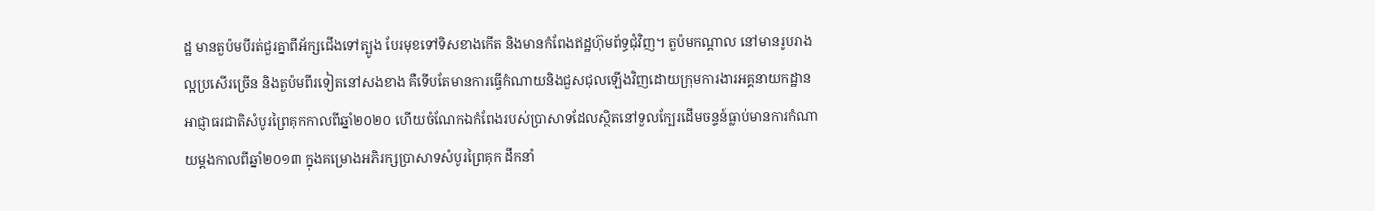ដ្ឋ មានតួប៉មបីរត់ជួរគ្នាពីអ័ក្សជើងទៅត្បូង បែរមុខទៅទិសខាងកើត និងមានកំពែងឥដ្ឋហ៊ុមព័ទ្ធជុំវិញ។ តួប៉មកណ្តាល នៅមានរូបរាងល្អប្រសើរច្រើន និងតួប៉មពីរទៀតនៅសងខាង គឺទើបតែមានការធ្វើកំណាយនិងជួសជុលឡើងវិញដោយក្រុមការងារអគ្គនាយកដ្ឋានអាជ្ញាធរជាតិសំបូរព្រៃគុកកាលពីឆ្នាំ២០២០ ហើយចំណែកឯកំពែងរបស់ប្រាសាទដែលស្ថិតនៅទួលក្បែរដើមចន្ទន៍ធ្លាប់មានការកំណាយម្តងកាលពីឆ្នាំ២០១៣ ក្នុងគម្រោងអភិរក្សប្រាសាទសំបូរព្រៃគុក ដឹកនាំ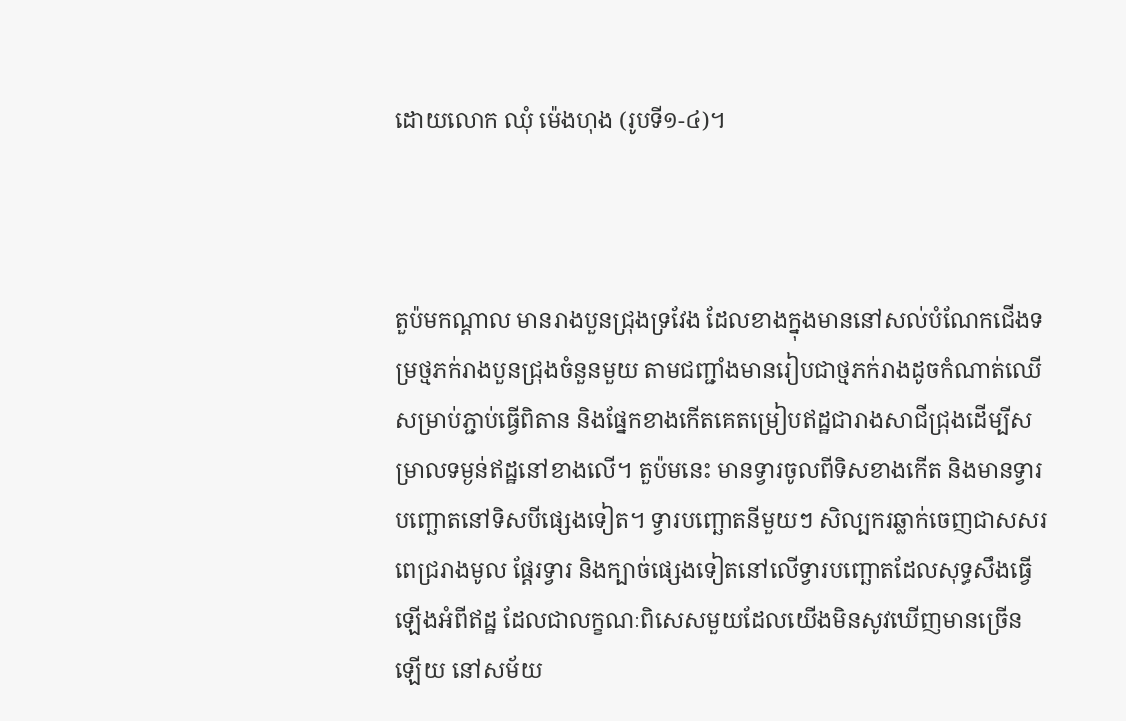ដោយលោក ឈុំ ម៉េងហុង (រូបទី១-៤)។



តួប៉មកណ្តាល មានរាងបួនជ្រុងទ្រវែង ដែលខាងក្នុងមាននៅសល់បំណែកជើងទម្រថ្មភក់រាងបួនជ្រុងចំនួនមួយ តាមជញ្ជាំងមានរៀបជាថ្មភក់រាងដូចកំណាត់ឈើសម្រាប់ភ្ជាប់ធ្វើពិតាន និងផ្នែកខាងកើតគេតម្រៀបឥដ្ឋជារាងសាជីជ្រុងដើម្បីសម្រាលទម្ងន់ឥដ្ឋនៅខាងលើ។ តួប៉មនេះ មានទ្វារចូលពីទិសខាងកើត និងមានទ្វារបញ្ឆោតនៅទិសបីផ្សេងទៀត។ ទ្វារបញ្ឆោតនីមួយៗ សិល្បករឆ្លាក់ចេញជាសសរពេជ្ររាងមូល ផ្តែរទ្វារ និងក្បាច់ផ្សេងទៀតនៅលើទ្វារបញ្ឆោតដែលសុទ្ធសឹងធ្វើឡើងអំពីឥដ្ឋ ដែលជាលក្ខណៈពិសេសមួយដែលយើងមិនសូវឃើញមានច្រើនឡើយ នៅសម័យ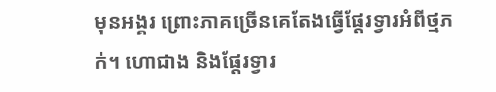មុនអង្គរ ព្រោះភាគច្រើនគេតែងធ្វើផ្តែរទ្វារអំពីថ្មភក់។ ហោជាង និងផ្តែរទ្វារ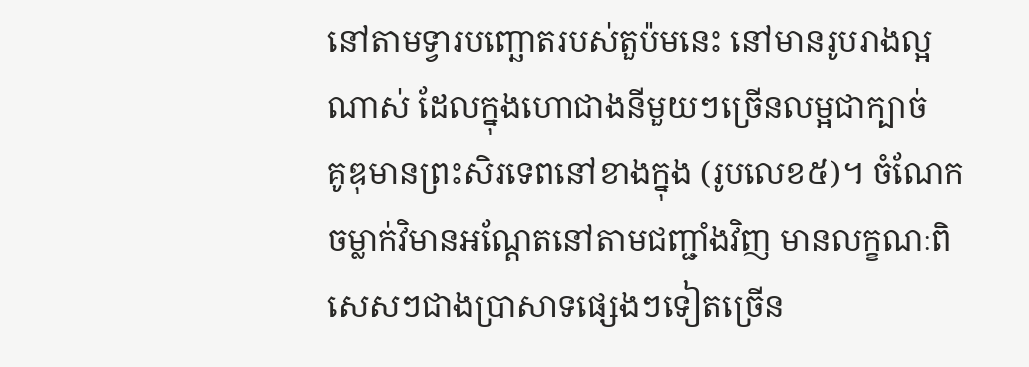នៅតាមទ្វារបញ្ឆោតរបស់តួប៉មនេះ នៅមានរូបរាងល្អណាស់ ដែលក្នុងហោជាងនីមួយៗច្រើនលម្អជាក្បាច់    គូឌុមានព្រះសិរទេពនៅខាងក្នុង (រូបលេខ៥)។ ចំណែក ចម្លាក់វិមានអណ្តែតនៅតាមជញ្ជាំងវិញ មានលក្ខណៈពិសេសៗជាងប្រាសាទផ្សេងៗទៀតច្រើន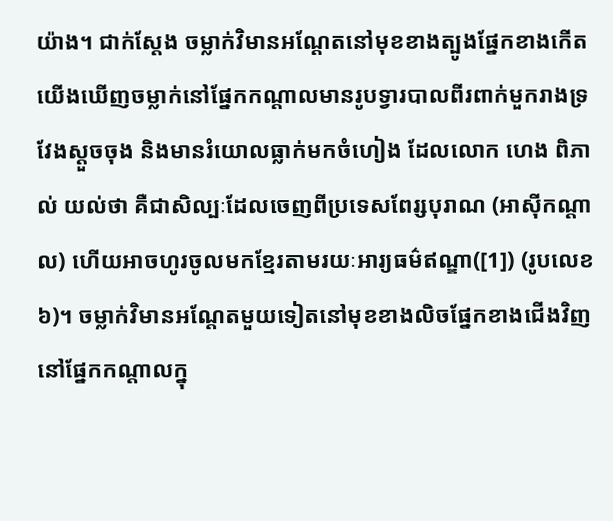យ៉ាង។ ជាក់ស្តែង ចម្លាក់វិមានអណ្តែតនៅមុខខាងត្បូងផ្នែកខាងកើត យើងឃើញចម្លាក់នៅផ្នែកកណ្តាលមានរូបទ្វារបាលពីរពាក់មួករាងទ្រវែងស្តួចចុង និងមានរំយោលធ្លាក់មកចំហៀង ដែលលោក ហេង ពិភាល់ យល់ថា គឺជាសិល្បៈដែលចេញពីប្រទេសពែរ្សបុរាណ (អាស៊ីកណ្តាល) ហើយអាចហូរចូលមកខ្មែរតាមរយៈអារ្យធម៌ឥណ្ឌា([1]) (រូបលេខ៦)។ ចម្លាក់វិមានអណ្តែតមួយទៀតនៅមុខខាងលិចផ្នែកខាងជើងវិញ នៅផ្នែកកណ្តាលក្នុ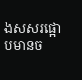ងសសរផ្អោបមានច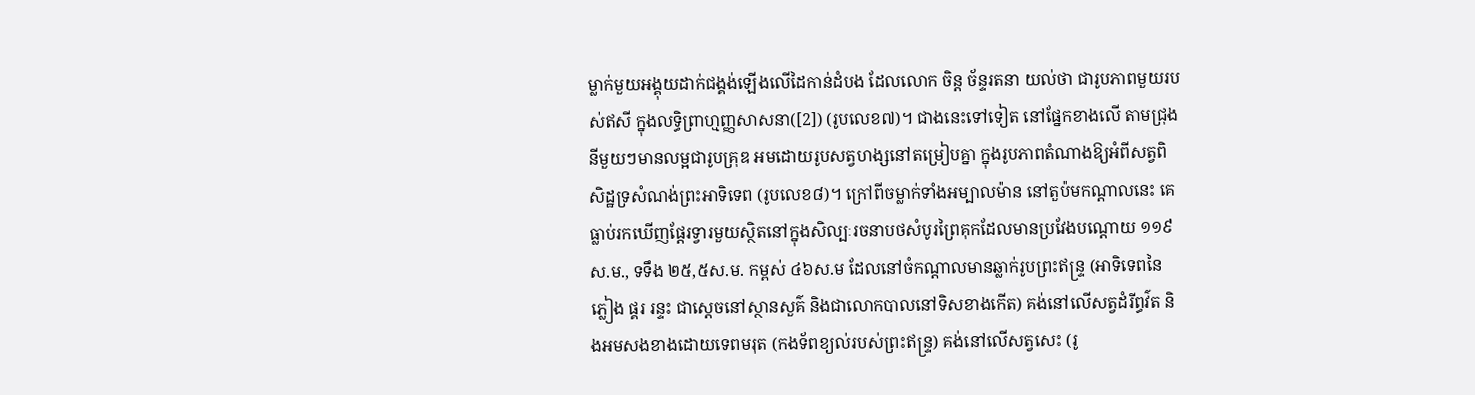ម្លាក់មួយអង្គុយដាក់ជង្គង់ឡើងលើដៃកាន់ដំបង ដែលលោក ចិន្ត ច័ន្ទរតនា យល់ថា ជារូបភាពមួយរបស់ឥសី ក្នុងលទ្ធិព្រាហ្មញ្ញសាសនា([2]) (រូបលេខ៧)។ ជាងនេះទៅទៀត នៅផ្នែកខាងលើ តាមជ្រុងនីមួយៗមានលម្អជារូបគ្រុឌ អមដោយរូបសត្វហង្សនៅតម្រៀបគ្នា ក្នុងរូបភាពតំណាងឱ្យអំពីសត្វពិសិដ្ឋទ្រសំណង់ព្រះអាទិទេព (រូបលេខ៨)។ ក្រៅពីចម្លាក់ទាំងអម្បាលម៉ាន នៅតួប៉មកណ្តាលនេះ គេធ្លាប់រកឃើញផ្តែរទ្វារមួយស្ថិតនៅក្នុងសិល្បៈរចនាបថសំបូរព្រៃគុកដែលមានប្រវែងបណ្តោយ ១១៩ស.ម., ទទឹង ២៥,៥ស.ម. កម្ពស់ ៤៦ស.ម ដែលនៅចំកណ្តាលមានឆ្លាក់រូបព្រះឥន្រ្ទ (អាទិទេពនៃភ្លៀង ផ្គរ រន្ទះ ជាស្តេចនៅស្ថានសួគ៌ និងជាលោកបាលនៅទិសខាងកើត) គង់នៅលើសត្វដំរីព្ធវ៌ត និងអមសងខាងដោយទេពមរុត (កងទ័ពខ្យល់របស់ព្រះឥន្រ្ទ) គង់នៅលើសត្វសេះ (រូ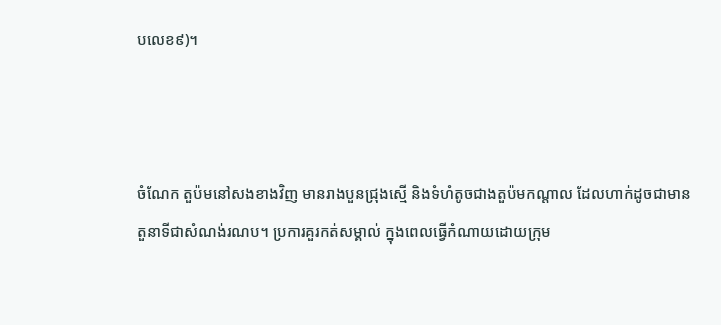បលេខ៩)។



ចំណែក តួប៉មនៅសងខាងវិញ មានរាងបួនជ្រុងស្មើ និងទំហំតូចជាងតួប៉មកណ្តាល ដែលហាក់ដូចជាមានតួនាទីជាសំណង់រណប។ ប្រការគួរកត់សម្គាល់ ក្នុងពេលធ្វើកំណាយដោយក្រុម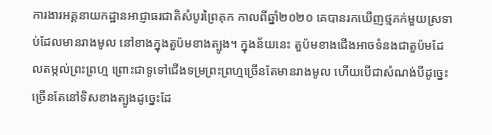ការងារអគ្គនាយកដ្ឋានអាជ្ញាធរជាតិសំបូរព្រៃគុក កាលពីឆ្នាំ២០២០ គេបានរកឃើញថ្មភក់មួយស្រទាប់ដែលមានរាងមូល នៅខាងក្នុងតួប៉មខាងត្បូង។ ក្នុងន័យនេះ តួប៉មខាងជើងអាចទំនងជាតួប៉មដែលតម្កល់ព្រះព្រហ្ម ព្រោះជាទូទៅជើងទម្រព្រះព្រហ្មច្រើនតែមានរាងមូល ហើយបើជាសំណង់បីដូច្នេះច្រើនតែនៅទិសខាងត្បូងដូច្នេះដែ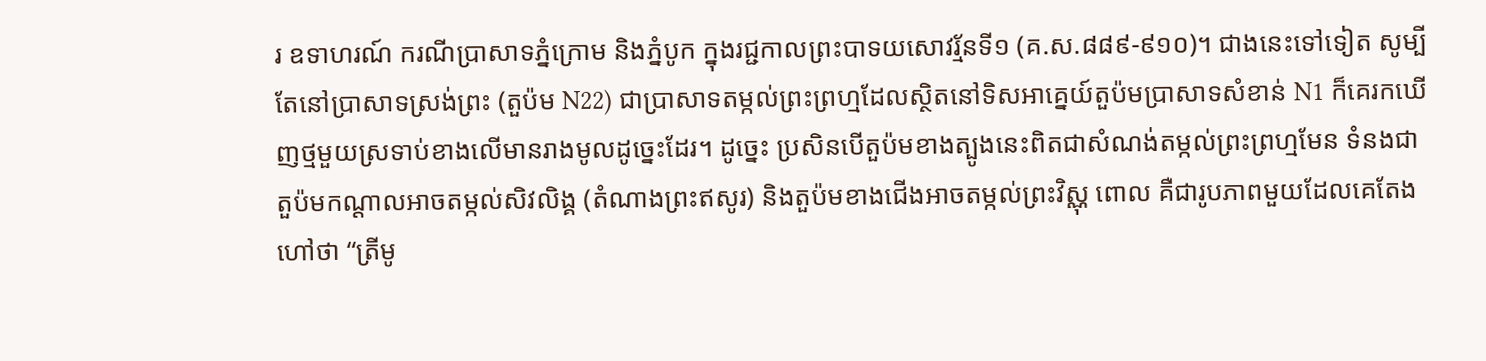រ ឧទាហរណ៍ ករណីប្រាសាទភ្នំក្រោម និងភ្នំបូក ក្នុងរជ្ជកាលព្រះបាទយសោវរ្ម័នទី១ (គ.ស.៨៨៩-៩១០)។ ជាងនេះទៅទៀត សូម្បីតែនៅប្រាសាទស្រង់ព្រះ (តួប៉ម N22) ជាប្រាសាទតម្កល់ព្រះព្រហ្មដែលស្ថិតនៅទិសអាគ្នេយ៍តួប៉មប្រាសាទសំខាន់ N1 ក៏គេរកឃើញថ្មមួយស្រទាប់ខាងលើមានរាងមូលដូច្នេះដែរ។ ដូច្នេះ ប្រសិនបើតួប៉មខាងត្បូងនេះពិតជាសំណង់តម្កល់ព្រះព្រហ្មមែន ទំនងជាតួប៉មកណ្តាលអាចតម្កល់សិវលិង្គ (តំណាងព្រះឥសូរ) និងតួប៉មខាងជើងអាចតម្កល់ព្រះវិស្ណុ ពោល គឺជារូបភាពមួយដែលគេតែងហៅថា “ត្រីមូ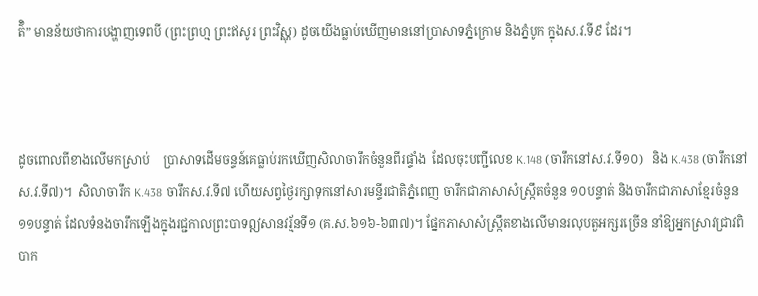ត៌ិ” មានន័យថាការបង្ហាញទេពបី (ព្រះព្រហ្ម ព្រះឥសូរ ព្រះវិស្ណុ) ដូចយើងធ្លាប់ឃើញមាននៅប្រាសាទភ្នំក្រោម និងភ្នំបូក ក្នុងស.វ.ទី៩ ដែរ។



ដូចពោលពីខាងលើមកស្រាប់    ប្រាសាទដើមចន្ទន៍គេធ្លាប់រកឃើញសិលាចារឹកចំនួនពីរផ្ទាំង  ដែលចុះបញ្ជីលេខ K.148 (ចារឹកនៅស.វ.ទី១០)   និង K.438 (ចារឹកនៅស.វ.ទី៧)។  សិលាចារឹក K.438 ចារឹកស.វ.ទី៧ ហើយសព្វថ្ងៃរក្សាទុកនៅសារមន្ទីរជាតិភ្នំពេញ ចារឹកជាភាសាសំស្រ្កឹតចំនួន ១០បន្ទាត់ និងចារឹកជាភាសាខ្មែរចំនួន ១១បន្ទាត់ ដែលទំនងចារឹកឡើងក្នុងរជ្ជកាលព្រះបាទឦសានវរ្ម័នទី១ (គ.ស.៦១៦-៦៣៧)។ ផ្នែកភាសាសំស្រ្កឹតខាងលើមានរលុបតួអក្សរច្រើន នាំឱ្យអ្នកស្រាវជ្រាវពិបាក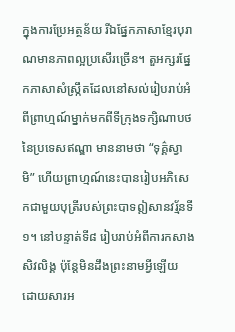ក្នុងការប្រែអត្ថន័យ រីឯផ្នែកភាសាខ្មែរបុរាណមានភាពល្អប្រសើរច្រើន។ តួអក្សរផ្នែកភាសាសំស្រ្កឹតដែលនៅសល់រៀបរាប់អំពីព្រាហ្មណ៍ម្នាក់មកពីទីក្រុងទក្សិណាបថ    នៃប្រទេសឥណ្ឌា មាននាមថា “ទុគ៌្គស្វាមិ” ហើយព្រាហ្មណ៍នេះបានរៀបអភិសេកជាមួយបុត្រីរបស់ព្រះបាទឦសានវរ្ម័នទី១។ នៅបន្ទាត់ទី៨ រៀបរាប់អំពីការកសាងសិវលិង្គ ប៉ុន្តែមិនដឹងព្រះនាមអ្វីឡើយ ដោយសារអ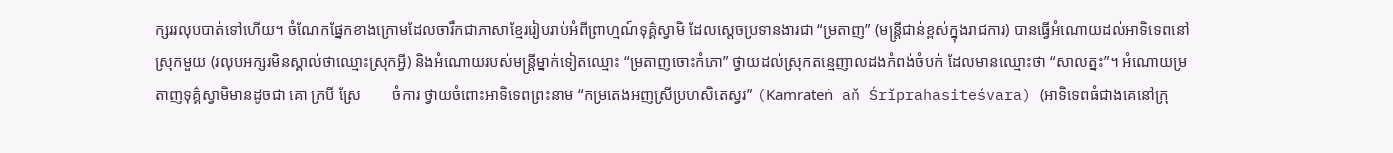ក្សររលុបបាត់ទៅហើយ។ ចំណែកផ្នែកខាងក្រោមដែលចារឹកជាភាសាខ្មែររៀបរាប់អំពីព្រាហ្មណ៍ទុគ៌្គស្វាមិ ដែលស្តេចប្រទានងារជា “ម្រតាញ” (មន្រ្តីជាន់ខ្ពស់ក្នុងរាជការ) បានធ្វើអំណោយដល់អាទិទេពនៅស្រុកមួយ (រលុបអក្សរមិនស្គាល់ថាឈ្មោះស្រុកអ្វី) និងអំណោយរបស់មន្រ្តីម្នាក់ទៀតឈ្មោះ “ម្រតាញចោះកំភោ” ថ្វាយដល់ស្រុកតន្មេញាលដងកំពង់ចំបក់ ដែលមានឈ្មោះថា “សាលត្នះ”។ អំណោយម្រតាញទុគ៌្គស្វាមិមានដូចជា គោ ក្របី ស្រែ        ចំការ ថ្វាយចំពោះអាទិទេពព្រះនាម “កម្រតេងអញស្រីប្រហសិតេស្វរ” (Kamrateṅ aň Śrĭprahasiteśvara) (អាទិទេពធំជាងគេនៅក្រុ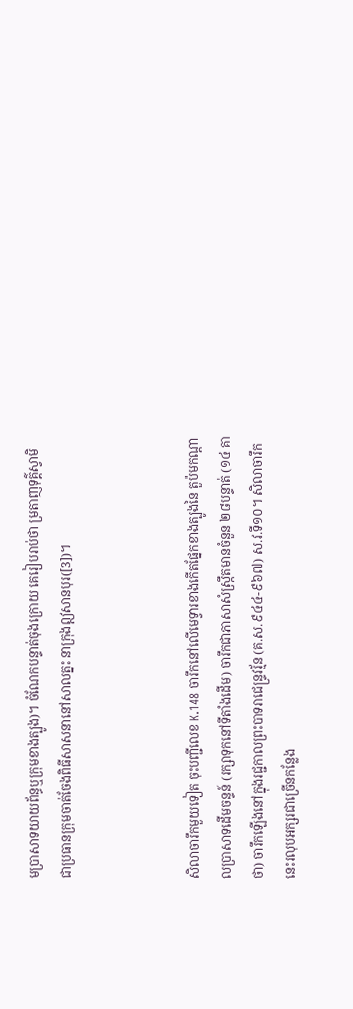មប្រាសាទយាយព័ន្ធឬក្រុមខាងត្បូង)។ ចំណែកបន្ទាត់ចុងក្រោយ គេរៀបរាប់ថា ម្រតាញទុគ៌្គស្វាមិ ជាប្រធានក្រុមចាត់ចែងពិធីសាសនានៅសាលត្នះ នាក្រុងឦសានបុរ([3])។



សិលាចារឹកមួយទៀត ចុះបញ្ជីលេខ K.148 ចារឹកនៅលើមេទ្វារខាងកើតផ្នែកខាងត្បូងនៃ តួប៉មកណ្តាលប្រាសាទដើមចន្ទន៍ (រក្សាទុកនៅទីតាំងដើម) ចារឹកជាភាសាសំស្រ្កឹតមានចំនួន ២៨បន្ទាត់ (១៤ គាថា) ចារឹកឡើងនៅក្នុងរជ្ជកាលព្រះបាទរាជេន្រ្ទវរ្ម័ន (គ.ស.៩៤៤-៩៦៧) ស.វ.ទី១០។ សិលាចារឹកនេះរលុបអក្សរជាច្រើនកន្លែង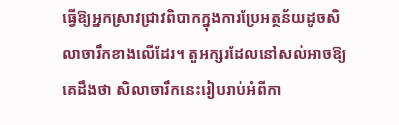ធ្វើឱ្យអ្នកស្រាវជ្រាវពិបាកក្នុងការប្រែអត្ថន័យដូចសិលាចារឹកខាងលើដែរ។ តួអក្សរដែលនៅសល់អាចឱ្យគេដឹងថា សិលាចារឹកនេះរៀបរាប់អំពីកា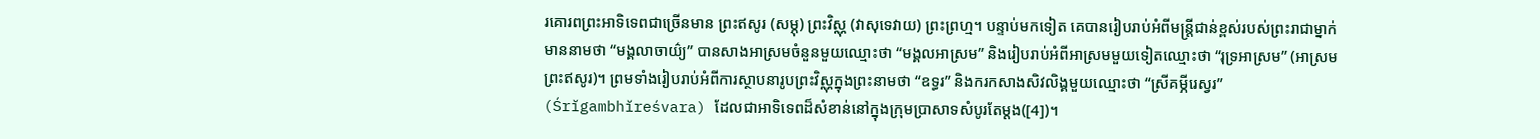រគោរពព្រះអាទិទេពជាច្រើនមាន ព្រះឥសូរ (សម្ភុ) ព្រះវិស្ណុ (វាសុទេវាយ) ព្រះព្រហ្ម។ បន្ទាប់មកទៀត គេបានរៀបរាប់អំពីមន្រ្តីជាន់ខ្ពស់របស់ព្រះរាជាម្នាក់មាននាមថា “មង្គលាចាយ៌្យ” បានសាងអាស្រមចំនួនមួយឈ្មោះថា “មង្គលអាស្រម” និងរៀបរាប់អំពីអាស្រមមួយទៀតឈ្មោះថា “រុទ្រអាស្រម” (អាស្រមព្រះឥសូរ)។ ព្រមទាំងរៀបរាប់អំពីការស្ថាបនារូបព្រះវិស្ណុក្នុងព្រះនាមថា “ឧទ្ធរ” និងករកសាងសិវលិង្គមួយឈ្មោះថា “ស្រីគម្ភីរេស្វរ” (Śrĭgambhĭreśvara) ដែលជាអាទិទេពដ៏សំខាន់នៅក្នុងក្រុមប្រាសាទសំបូរតែម្តង([4])។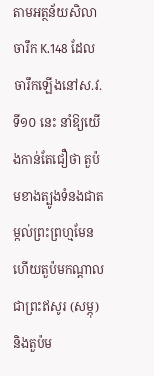តាមអត្ថន័យសិលាចារឹក K.148 ដែលចារឹកឡើងនៅស.វ.ទី១០ នេះ នាំឱ្យយើងកាន់តែជឿថា តួប៉មខាងត្បូងទំនងជាតម្កល់ព្រះព្រហ្មមែន ហើយតួប៉មកណ្តាលជាព្រះឥសូរ (សម្ភុ) និងតួប៉ម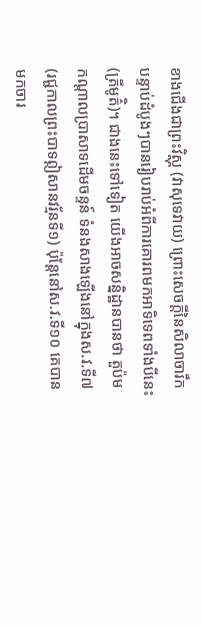ខាងជើងជាព្រះវិស្ណុ (វាសុទេវាយ) ព្រោះសេចក្តីនៃសិលាចារឹកបន្ទាប់ដំបូងៗបានរៀបរាប់អំពីការគោរពមកអាទិទេពទាំងបីនេះ (ត្រីមូត៌ិ)។ ជាងនេះទៅទៀត យើងអាចសន្និដ្ឋានបានថា តួប៉ម កណ្តាលប្រាសាទដើមចន្ទន៍ ទំនងសាងឡើងនៅក្នុងស.វ.ទី៧ (រជ្ជកាលព្រះបាទឦសានវរ្ម័នទី១) ប៉ុន្តែនៅស.វ.ទី១០ គេបានមកចារ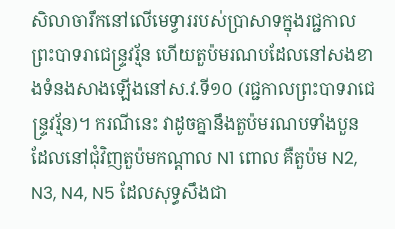សិលាចារឹកនៅលើមេទ្វាររបស់ប្រាសាទក្នុងរជ្ជកាលព្រះបាទរាជេន្រ្ទវរ្ម័ន ហើយតួប៉មរណបដែលនៅសងខាងទំនងសាងឡើងនៅស.វ.ទី១០ (រជ្ជកាលព្រះបាទរាជេន្រ្ទវរ្ម័ន)។ ករណីនេះ វាដូចគ្នានឹងតួប៉មរណបទាំងបួនដែលនៅជុំវិញតួប៉មកណ្តាល N1 ពោល គឺតួប៉ម N2, N3, N4, N5 ដែលសុទ្ធសឹងជា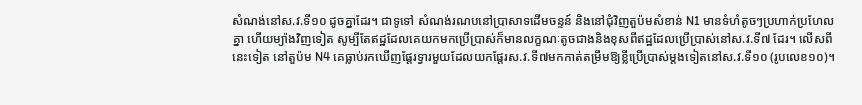សំណង់នៅស.វ.ទី១០ ដូចគ្នាដែរ។ ជាទូទៅ សំណង់រណបនៅប្រាសាទដើមចន្ទន៍ និងនៅជុំវិញតួប៉មសំខាន់ N1 មានទំហំតូចៗប្រហាក់ប្រហែលគ្នា ហើយម្យ៉ាងវិញទៀត សូម្បីតែឥដ្ឋដែលគេយកមកប្រើប្រាស់ក៏មានលក្ខណៈតូចជាងនិងខុសពីឥដ្ឋដែលប្រើប្រាស់នៅស.វ.ទី៧ ដែរ។ លើសពីនេះទៀត នៅតួប៉ម N4 គេធ្លាប់រកឃើញផ្តែរទ្វារមួយដែលយកផ្តែរស.វ.ទី៧មកកាត់តម្រឹមឱ្យខ្លីប្រើប្រាស់ម្តងទៀតនៅស.វ.ទី១០ (រូបលេខ១០)។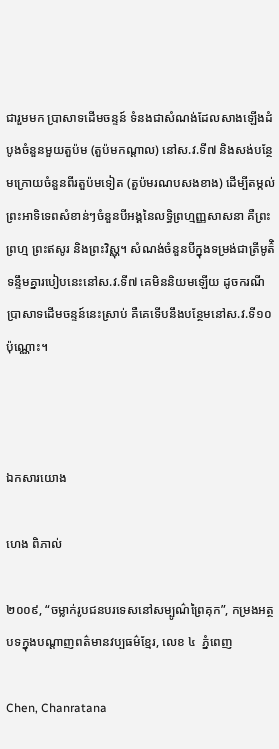ជារួមមក ប្រាសាទដើមចន្ទន៍ ទំនងជាសំណង់ដែលសាងឡើងដំបូងចំនួនមួយតួប៉ម (តួប៉មកណ្តាល) នៅស.វ.ទី៧ និងសង់បន្ថែមក្រោយចំនួនពីរតួប៉មទៀត (តួប៉មរណបសងខាង) ដើម្បីតម្កល់ព្រះអាទិទេពសំខាន់ៗចំនួនបីអង្គនៃលទ្ធិព្រហ្មញ្ញសាសនា គឺព្រះព្រហ្ម ព្រះឥសូរ និងព្រះវិស្ណុ។ សំណង់ចំនួនបីក្នុងទម្រង់ជាត្រីមូត៌ិទន្ទឹមគ្នារបៀបនេះនៅស.វ.ទី៧ គេមិននិយមឡើយ ដូចករណីប្រាសាទដើមចន្ទន៍នេះស្រាប់ គឺគេទើបនឹងបន្ថែមនៅស.វ.ទី១០ ប៉ុណ្ណោះ។



ឯកសារយោង

ហេង ពិភាល់

២០០៩, “ចម្លាក់រូបជនបរទេសនៅសម្បូណ៌ព្រៃគុក”, កម្រងអត្ថបទក្នុងបណ្តាញពត៌មានវប្បធម៌ខ្មែរ, លេខ ៤  ភ្នំពេញ

Chen, Chanratana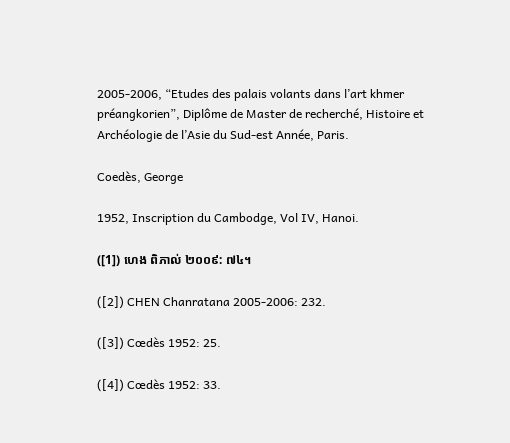2005-2006, “Etudes des palais volants dans l’art khmer préangkorien”, Diplôme de Master de recherché, Histoire et Archéologie de l’Asie du Sud-est Année, Paris.

Coedès, George

1952, Inscription du Cambodge, Vol IV, Hanoi.

([1]) ហេង ពិភាល់ ២០០៩: ៧៤។

([2]) CHEN Chanratana 2005-2006: 232.

([3]) Cœdès 1952: 25.

([4]) Cœdès 1952: 33.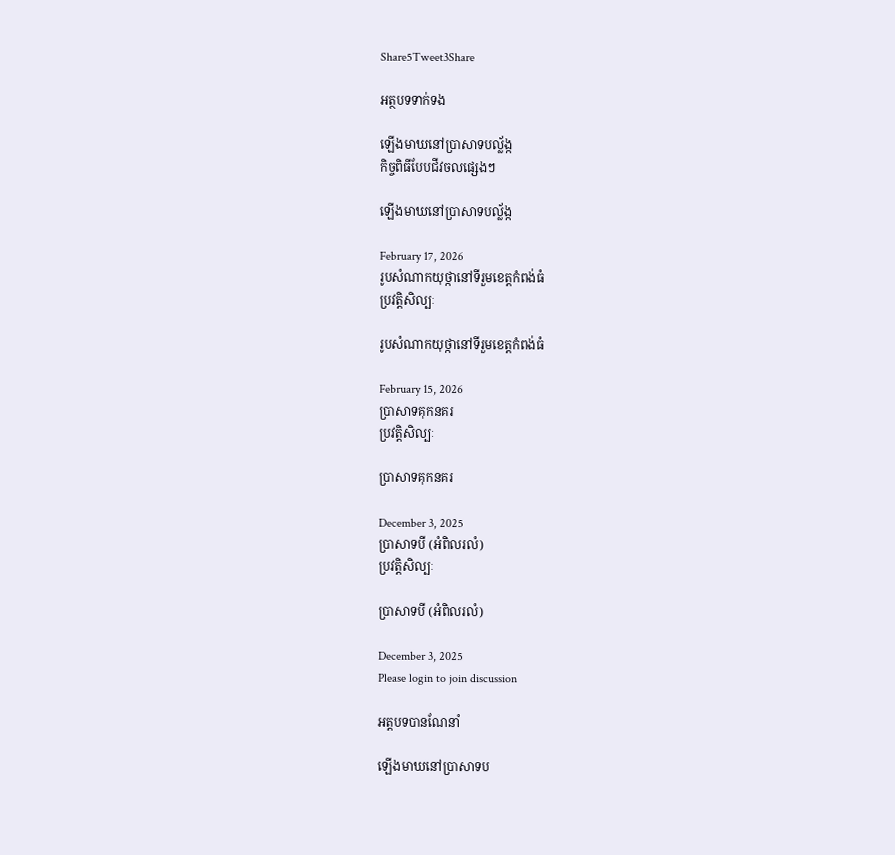Share5Tweet3Share

អត្ថបទទាក់ទង

ឡើងមាឃនៅប្រាសាទបល្ល័ង្ក
កិច្ចពិធីបែបជីវចលផ្សេងៗ

ឡើងមាឃនៅប្រាសាទបល្ល័ង្ក

February 17, 2026
រូបសំណាកយុថ្កានៅទីរួមខេត្តកំពង់ធំ
ប្រវត្តិសិល្បៈ

រូបសំណាកយុថ្កានៅទីរួមខេត្តកំពង់ធំ

February 15, 2026
ប្រាសាទគុកនគរ
ប្រវត្តិសិល្បៈ

ប្រាសាទគុកនគរ

December 3, 2025
ប្រាសាទបី (អំពិលរលំ)
ប្រវត្តិសិល្បៈ

ប្រាសាទបី (អំពិលរលំ)

December 3, 2025
Please login to join discussion

អត្តបទបានណែនាំ

ឡើងមាឃនៅប្រាសាទប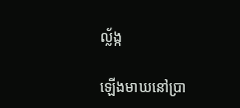ល្ល័ង្ក

ឡើងមាឃនៅប្រា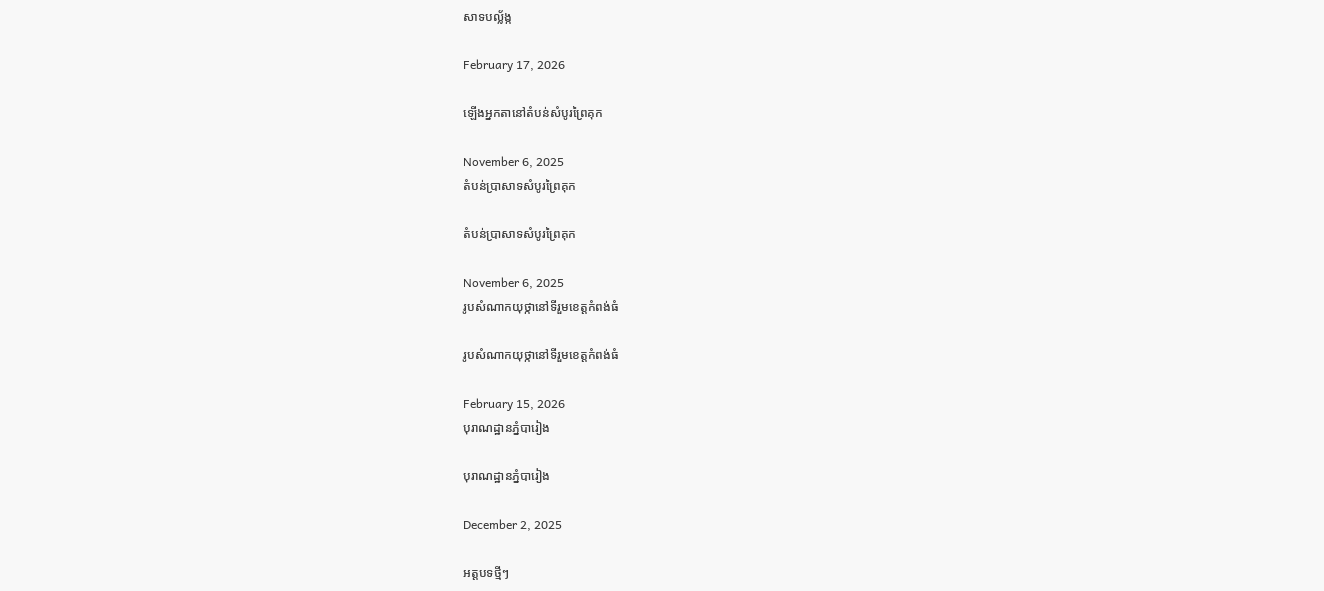សាទបល្ល័ង្ក

February 17, 2026

ឡើងអ្នកតានៅតំបន់សំបូរព្រៃគុក

November 6, 2025
តំបន់ប្រាសាទសំបូរព្រៃគុក

តំបន់ប្រាសាទសំបូរព្រៃគុក

November 6, 2025
រូបសំណាកយុថ្កានៅទីរួមខេត្តកំពង់ធំ

រូបសំណាកយុថ្កានៅទីរួមខេត្តកំពង់ធំ

February 15, 2026
បុរាណដ្ឋានភ្នំបារៀង

បុរាណដ្ឋានភ្នំបារៀង

December 2, 2025

អត្តបទថ្មីៗ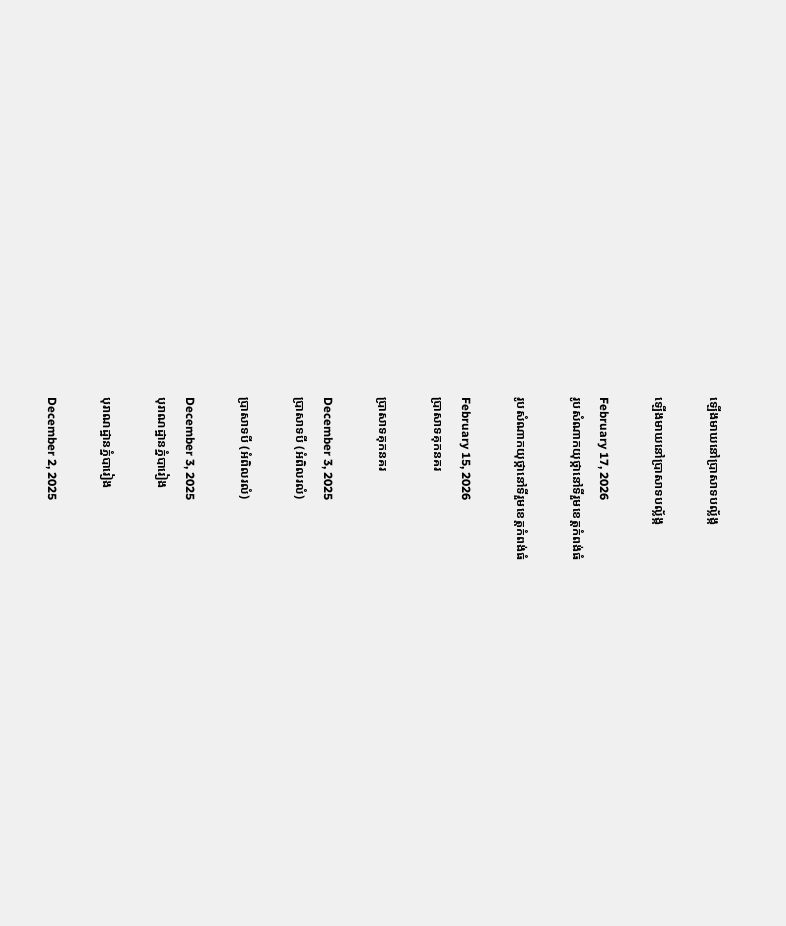ឡើងមាឃនៅប្រាសាទបល្ល័ង្ក

ឡើងមាឃនៅប្រាសាទបល្ល័ង្ក

February 17, 2026
រូបសំណាកយុថ្កានៅទីរួមខេត្តកំពង់ធំ

រូបសំណាកយុថ្កានៅទីរួមខេត្តកំពង់ធំ

February 15, 2026
ប្រាសាទគុកនគរ

ប្រាសាទគុកនគរ

December 3, 2025
ប្រាសាទបី (អំពិលរលំ)

ប្រាសាទបី (អំពិលរលំ)

December 3, 2025
បុរាណដ្ឋានភ្នំបារៀង

បុរាណដ្ឋានភ្នំបារៀង

December 2, 2025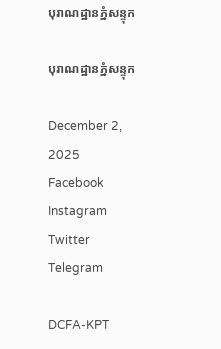បុរាណដ្ឋានភ្នំសន្ទុក

បុរាណដ្ឋានភ្នំសន្ទុក

December 2, 2025
Facebook Instagram Twitter Telegram

DCFA-KPT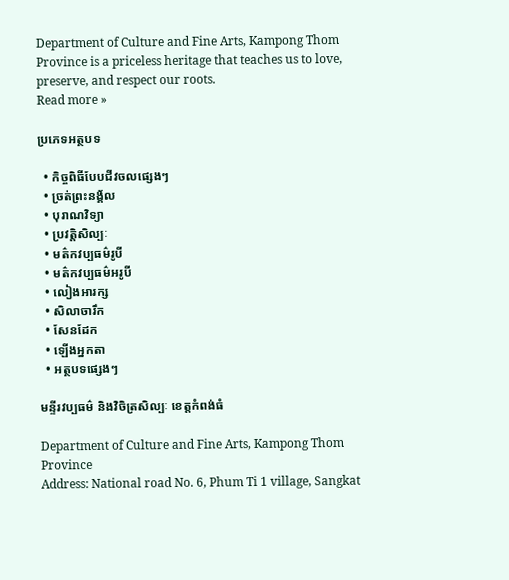Department of Culture and Fine Arts, Kampong Thom Province is a priceless heritage that teaches us to love, preserve, and respect our roots.
Read more »

ប្រភេទអត្ថបទ

  • កិច្ចពិធីបែបជីវចលផ្សេងៗ
  • ច្រត់ព្រះនង្គ័ល
  • បុរាណវិទ្យា
  • ប្រវត្តិសិល្បៈ
  • មត៌កវប្បធម៌រូបី
  • មត៌កវប្បធម៌អរូបី
  • លៀងអារក្ស
  • សិលាចារឹក
  • សែនដែក
  • ឡើងអ្នកតា
  • អត្ថបទផ្សេងៗ

មន្ទីរវប្បធម៌ និងវិចិត្រសិល្បៈ ខេត្តកំពង់ធំ

Department of Culture and Fine Arts, Kampong Thom Province
Address: National road No. 6, Phum Ti 1 village, Sangkat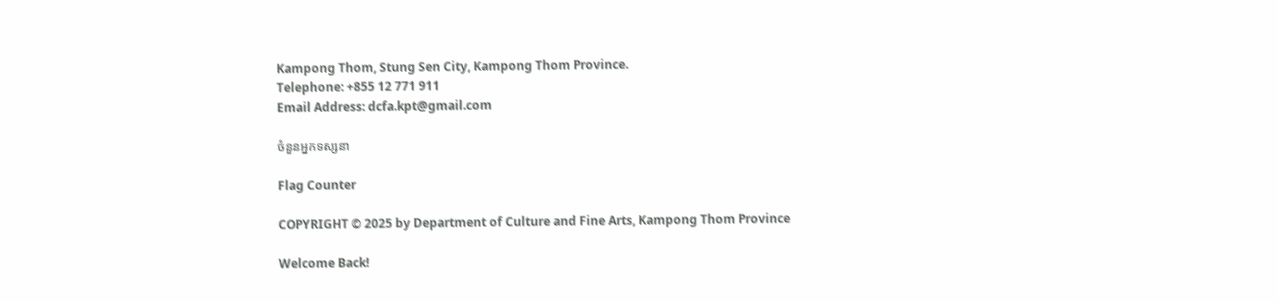Kampong Thom, Stung Sen City, Kampong Thom Province.
Telephone: +855 12 771 911
Email Address: dcfa.kpt@gmail.com

ចំនួនអ្នកទស្សនា

Flag Counter

COPYRIGHT © 2025 by Department of Culture and Fine Arts, Kampong Thom Province

Welcome Back!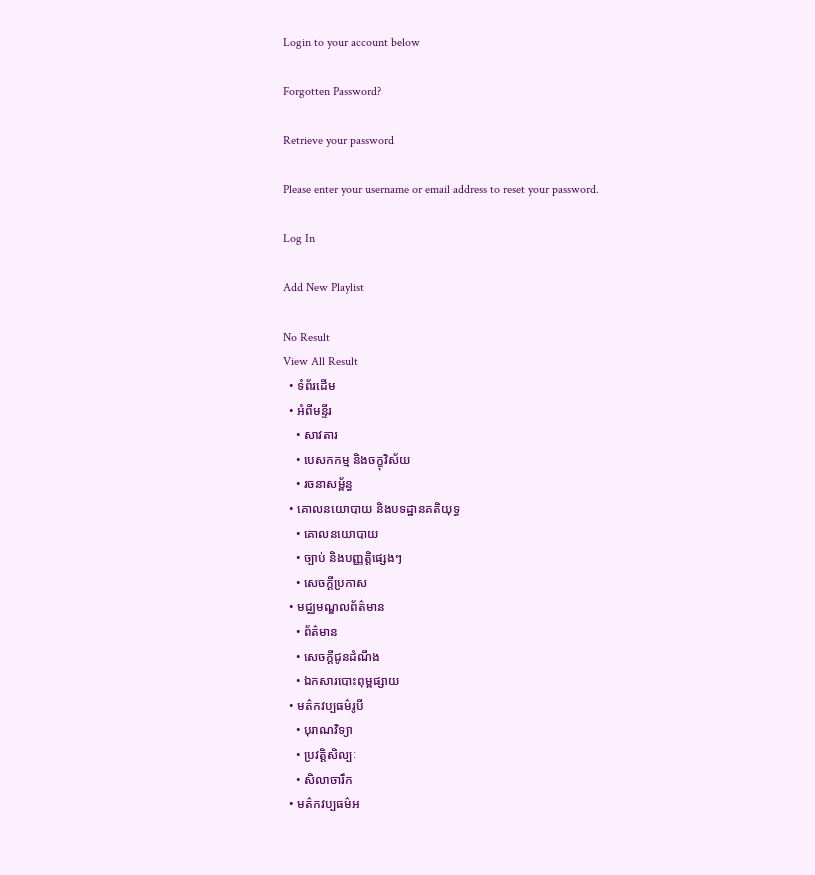Login to your account below

Forgotten Password?

Retrieve your password

Please enter your username or email address to reset your password.

Log In

Add New Playlist

No Result
View All Result
  • ទំព័រដើម
  • អំពីមន្ទីរ
    • សាវតារ
    • បេសកកម្ម និងចក្ខុវិស័យ
    • រចនាសម្ព័ន្ធ
  • គោលនយោបាយ និងបទដ្ឋានគតិយុទ្ធ
    • គោលនយោបាយ
    • ច្បាប់ និងបញ្ញត្តិផ្សេងៗ
    • សេចក្តីប្រកាស
  • មជ្ឈមណ្ឌលព័ត៌មាន
    • ព័ត៌មាន
    • សេចក្តីជូនដំណឹង
    • ឯកសារបោះពុម្ពផ្សាយ
  • មត៌កវប្បធម៌រូបី
    • បុរាណវិទ្យា
    • ប្រវត្តិសិល្បៈ
    • សិលាចារឹក
  • មត៌កវប្បធម៌អ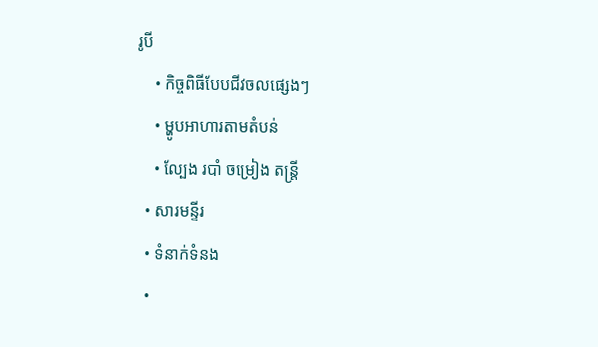រូបី
    • កិច្ចពិធីបែបជីវចលផ្សេងៗ
    • ម្ហូបអាហារតាមតំបន់
    • ល្បែង របាំ ចម្រៀង តន្រ្តី
  • សារមន្ទីរ
  • ទំនាក់ទំនង
  •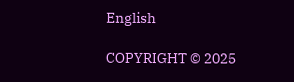English

COPYRIGHT © 2025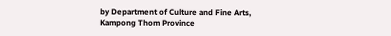by Department of Culture and Fine Arts, Kampong Thom Province